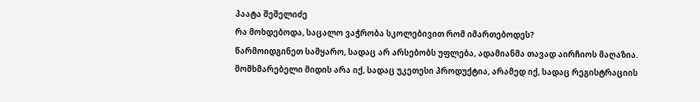პაატა შეშელიძე
რა მოხდებოდა, საცალო ვაჭრობა სკოლებივით რომ იმართებოდეს?
წარმოიდგინეთ სამყარო, სადაც არ არსებობს უფლება, ადამიანმა თავად აირჩიოს მაღაზია. მომხმარებელი მიდის არა იქ, სადაც უკეთესი პროდუქტია, არამედ იქ, სადაც რეგისტრაციის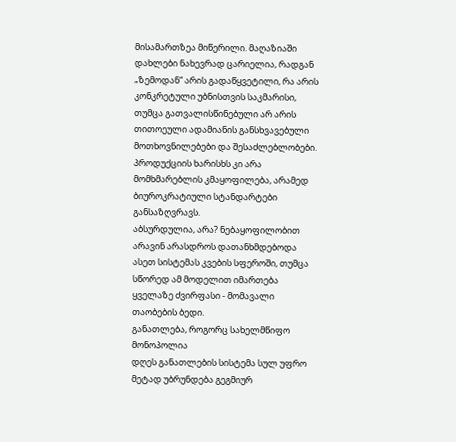მისამართზეა მიწერილი. მაღაზიაში დახლები ნახევრად ცარიელია, რადგან „ზემოდან“ არის გადაწყვეტილი, რა არის კონკრეტული უბნისთვის საკმარისი, თუმცა გათვალისწინებული არ არის თითოეული ადამიანის განსხვავებული მოთხოვნილებები და შესაძლებლობები. პროდუქციის ხარისხს კი არა მომხმარებლის კმაყოფილება, არამედ ბიუროკრატიული სტანდარტები განსაზღვრავს.
აბსურდულია, არა? ნებაყოფილობით არავინ არასდროს დათანხმდებოდა ასეთ სისტემას კვების სფეროში, თუმცა სწორედ ამ მოდელით იმართება ყველაზე ძვირფასი - მომავალი თაობების ბედი.
განათლება, როგორც სახელმწიფო მონოპოლია
დღეს განათლების სისტემა სულ უფრო მეტად უბრუნდება გეგმიურ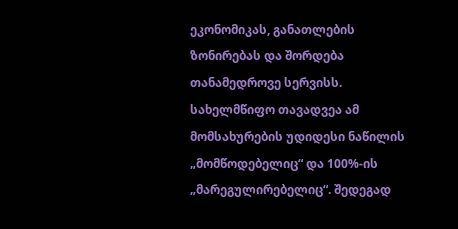ეკონომიკას, განათლების ზონირებას და შორდება თანამედროვე სერვისს. სახელმწიფო თავადვეა ამ მომსახურების უდიდესი ნაწილის „მომწოდებელიც“ და 100%-ის „მარეგულირებელიც“. შედეგად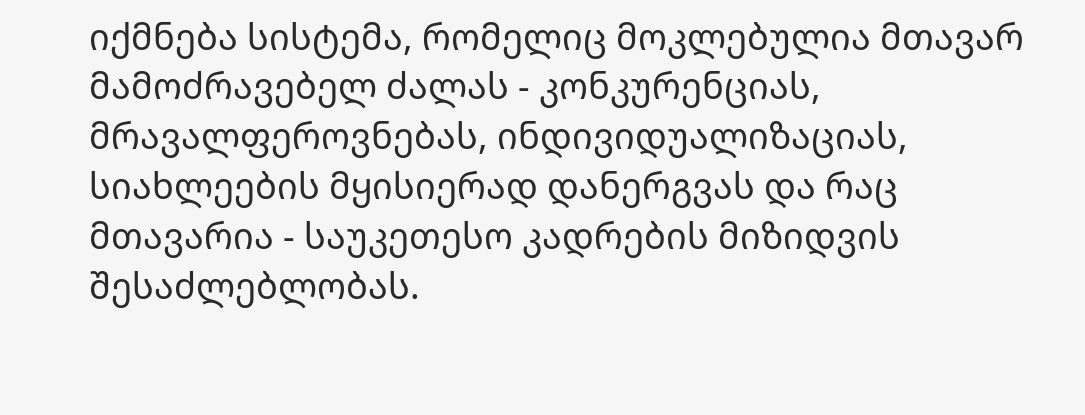იქმნება სისტემა, რომელიც მოკლებულია მთავარ მამოძრავებელ ძალას - კონკურენციას, მრავალფეროვნებას, ინდივიდუალიზაციას, სიახლეების მყისიერად დანერგვას და რაც მთავარია - საუკეთესო კადრების მიზიდვის შესაძლებლობას.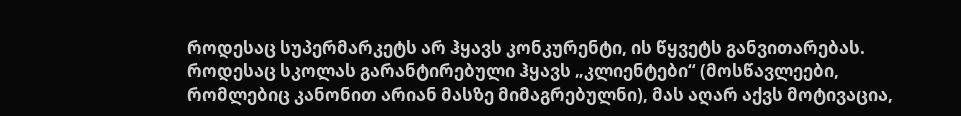როდესაც სუპერმარკეტს არ ჰყავს კონკურენტი, ის წყვეტს განვითარებას. როდესაც სკოლას გარანტირებული ჰყავს „კლიენტები“ (მოსწავლეები, რომლებიც კანონით არიან მასზე მიმაგრებულნი), მას აღარ აქვს მოტივაცია,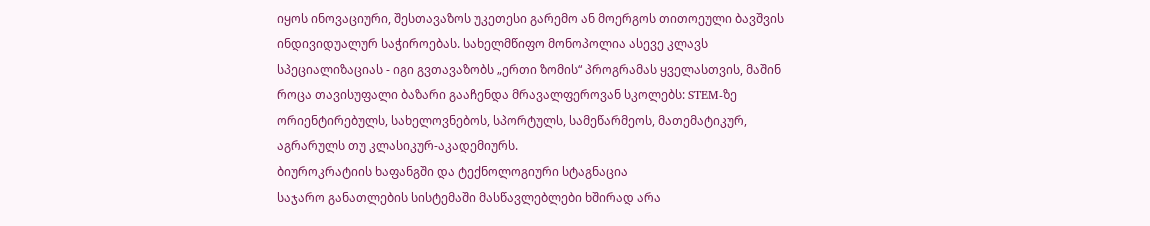იყოს ინოვაციური, შესთავაზოს უკეთესი გარემო ან მოერგოს თითოეული ბავშვის ინდივიდუალურ საჭიროებას. სახელმწიფო მონოპოლია ასევე კლავს სპეციალიზაციას - იგი გვთავაზობს „ერთი ზომის“ პროგრამას ყველასთვის, მაშინ როცა თავისუფალი ბაზარი გააჩენდა მრავალფეროვან სკოლებს: STEM-ზე ორიენტირებულს, სახელოვნებოს, სპორტულს, სამეწარმეოს, მათემატიკურ, აგრარულს თუ კლასიკურ-აკადემიურს.
ბიუროკრატიის ხაფანგში და ტექნოლოგიური სტაგნაცია
საჯარო განათლების სისტემაში მასწავლებლები ხშირად არა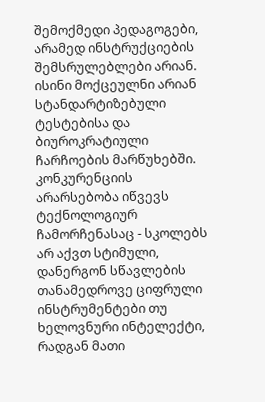შემოქმედი პედაგოგები, არამედ ინსტრუქციების შემსრულებლები არიან. ისინი მოქცეულნი არიან სტანდარტიზებული ტესტებისა და ბიუროკრატიული ჩარჩოების მარწუხებში. კონკურენციის არარსებობა იწვევს ტექნოლოგიურ ჩამორჩენასაც - სკოლებს არ აქვთ სტიმული, დანერგონ სწავლების თანამედროვე ციფრული ინსტრუმენტები თუ ხელოვნური ინტელექტი, რადგან მათი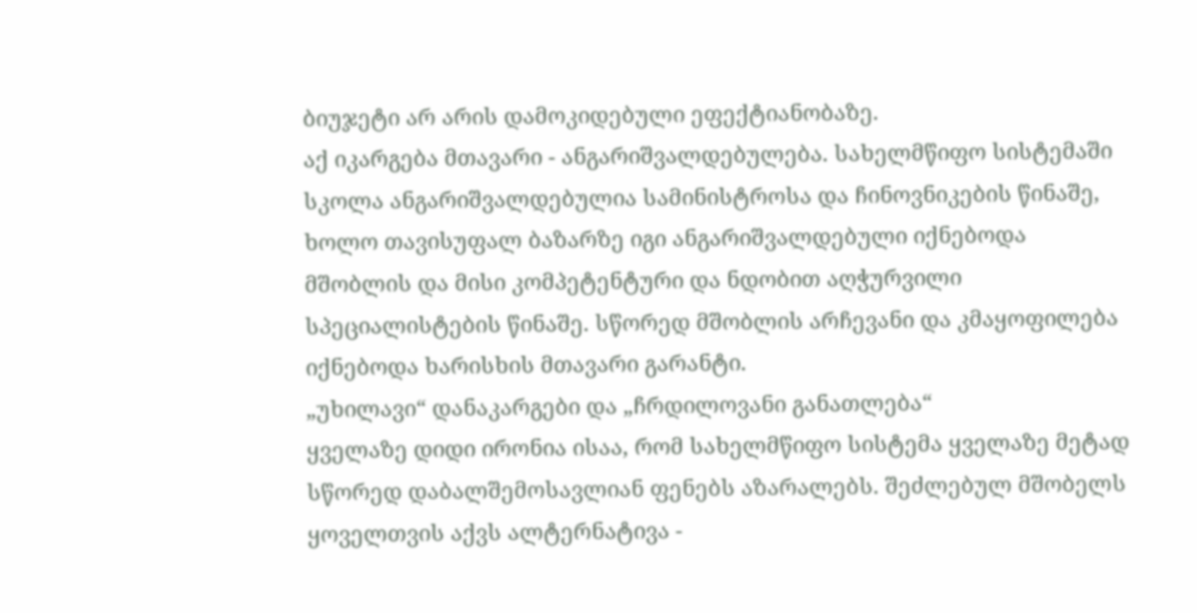ბიუჯეტი არ არის დამოკიდებული ეფექტიანობაზე.
აქ იკარგება მთავარი - ანგარიშვალდებულება. სახელმწიფო სისტემაში სკოლა ანგარიშვალდებულია სამინისტროსა და ჩინოვნიკების წინაშე, ხოლო თავისუფალ ბაზარზე იგი ანგარიშვალდებული იქნებოდა მშობლის და მისი კომპეტენტური და ნდობით აღჭურვილი სპეციალისტების წინაშე. სწორედ მშობლის არჩევანი და კმაყოფილება იქნებოდა ხარისხის მთავარი გარანტი.
„უხილავი“ დანაკარგები და „ჩრდილოვანი განათლება“
ყველაზე დიდი ირონია ისაა, რომ სახელმწიფო სისტემა ყველაზე მეტად სწორედ დაბალშემოსავლიან ფენებს აზარალებს. შეძლებულ მშობელს ყოველთვის აქვს ალტერნატივა -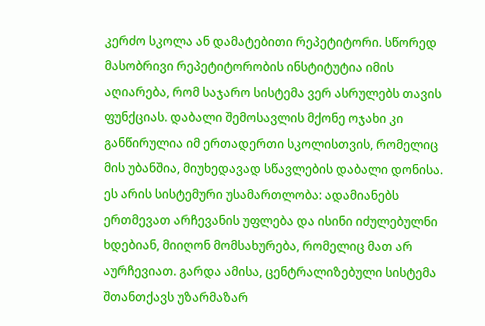კერძო სკოლა ან დამატებითი რეპეტიტორი. სწორედ მასობრივი რეპეტიტორობის ინსტიტუტია იმის აღიარება, რომ საჯარო სისტემა ვერ ასრულებს თავის ფუნქციას. დაბალი შემოსავლის მქონე ოჯახი კი განწირულია იმ ერთადერთი სკოლისთვის, რომელიც მის უბანშია, მიუხედავად სწავლების დაბალი დონისა.
ეს არის სისტემური უსამართლობა: ადამიანებს ერთმევათ არჩევანის უფლება და ისინი იძულებულნი ხდებიან, მიიღონ მომსახურება, რომელიც მათ არ აურჩევიათ. გარდა ამისა, ცენტრალიზებული სისტემა შთანთქავს უზარმაზარ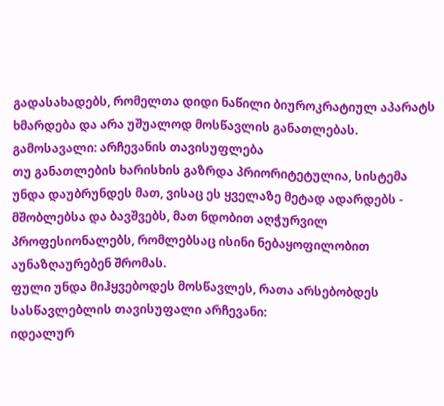გადასახადებს, რომელთა დიდი ნაწილი ბიუროკრატიულ აპარატს ხმარდება და არა უშუალოდ მოსწავლის განათლებას.
გამოსავალი: არჩევანის თავისუფლება
თუ განათლების ხარისხის გაზრდა პრიორიტეტულია, სისტემა უნდა დაუბრუნდეს მათ, ვისაც ეს ყველაზე მეტად ადარდებს - მშობლებსა და ბავშვებს, მათ ნდობით აღჭურვილ პროფესიონალებს, რომლებსაც ისინი ნებაყოფილობით აუნაზღაურებენ შრომას.
ფული უნდა მიჰყვებოდეს მოსწავლეს, რათა არსებობდეს სასწავლებლის თავისუფალი არჩევანი:
იდეალურ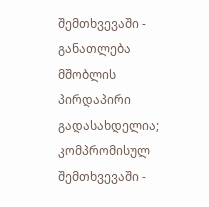შემთხვევაში - განათლება მშობლის პირდაპირი გადასახდელია;
კომპრომისულ შემთხვევაში -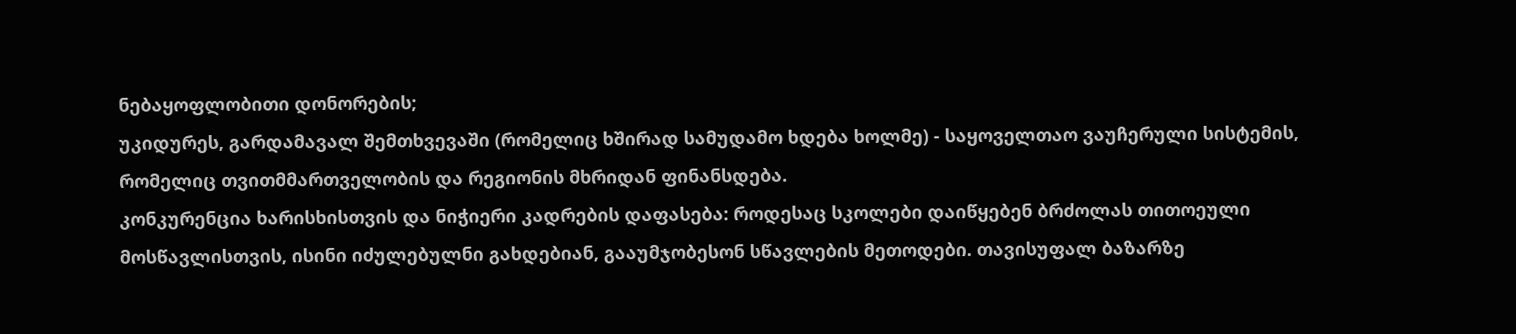ნებაყოფლობითი დონორების;
უკიდურეს, გარდამავალ შემთხვევაში (რომელიც ხშირად სამუდამო ხდება ხოლმე) - საყოველთაო ვაუჩერული სისტემის, რომელიც თვითმმართველობის და რეგიონის მხრიდან ფინანსდება.
კონკურენცია ხარისხისთვის და ნიჭიერი კადრების დაფასება: როდესაც სკოლები დაიწყებენ ბრძოლას თითოეული მოსწავლისთვის, ისინი იძულებულნი გახდებიან, გააუმჯობესონ სწავლების მეთოდები. თავისუფალ ბაზარზე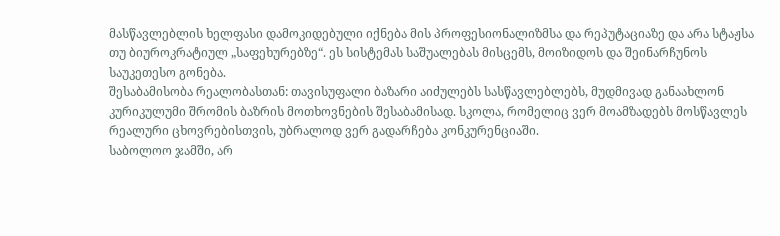მასწავლებლის ხელფასი დამოკიდებული იქნება მის პროფესიონალიზმსა და რეპუტაციაზე და არა სტაჟსა თუ ბიუროკრატიულ „საფეხურებზე“. ეს სისტემას საშუალებას მისცემს, მოიზიდოს და შეინარჩუნოს საუკეთესო გონება.
შესაბამისობა რეალობასთან: თავისუფალი ბაზარი აიძულებს სასწავლებლებს, მუდმივად განაახლონ კურიკულუმი შრომის ბაზრის მოთხოვნების შესაბამისად. სკოლა, რომელიც ვერ მოამზადებს მოსწავლეს რეალური ცხოვრებისთვის, უბრალოდ ვერ გადარჩება კონკურენციაში.
საბოლოო ჯამში, არ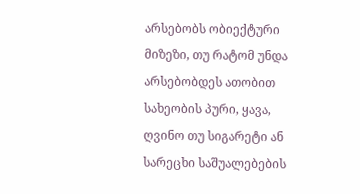არსებობს ობიექტური მიზეზი, თუ რატომ უნდა არსებობდეს ათობით სახეობის პური, ყავა, ღვინო თუ სიგარეტი ან სარეცხი საშუალებების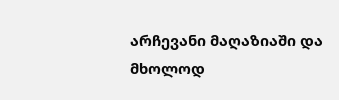არჩევანი მაღაზიაში და მხოლოდ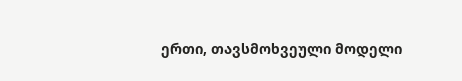ერთი, თავსმოხვეული მოდელი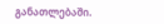განათლებაში.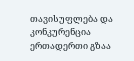თავისუფლება და კონკურენცია ერთადერთი გზაა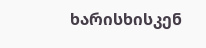ხარისხისკენ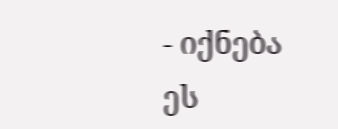- იქნება ეს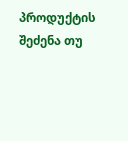პროდუქტის შეძენა თუ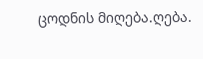ცოდნის მიღება.ღება.